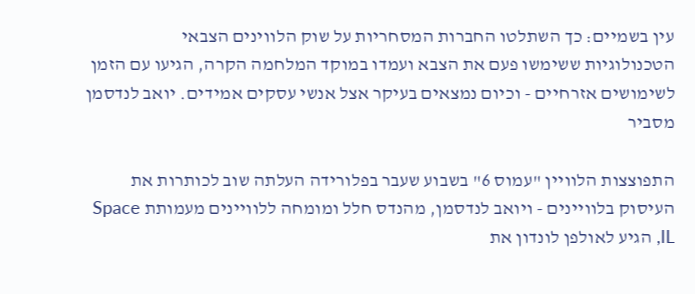עין בשמיים: כך השתלטו החברות המסחריות על שוק הלווינים הצבאי
הטכנולוגיות ששימשו פעם את הצבא ועמדו במוקד המלחמה הקרה, הגיעו עם הזמן לשימושים אזרחיים - וכיום נמצאים בעיקר אצל אנשי עסקים אמידים. יואב לנדסמן מסביר

התפוצצות הלוויין "עמוס 6" בשבוע שעבר בפלורידה העלתה שוב לכותרות את העיסוק בלוויינים - ויואב לנדסמן, מהנדס חלל ומומחה ללוויינים מעמותת Space IL, הגיע לאולפן לונדון את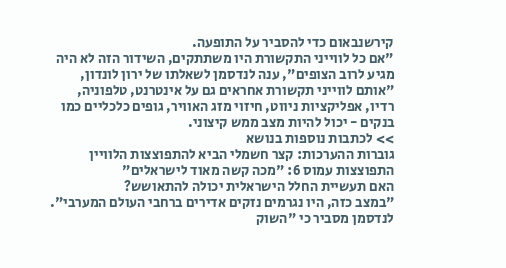קירשנבאום כדי להסביר על התופעה.
"אם כל לווייני התקשורת היו משתתקים, השידור הזה לא היה מגיע לרוב הצופים", ענה לנדסמן לשאלתו של ירון לונדון, "אותם לווייני תקשורת אחראים גם על אינטרנט, טלפוניה, רדיו, אפליקציות ניווט, חיזוי מזג האוויר, גופים כלכליים כמו בנקים - יכול להיות מצב ממש קיצוני.
>> לכתבות נוספות בנושא
גוברות ההערכות: קצר חשמלי הביא להתפוצצות הלוויין
התפוצצות עמוס 6: "מכה קשה מאוד לישראלים"
האם תעשיית החלל הישראלית יכולה להתאושש?
"במצב כזה, היו נגרמים נזקים אדירים ברחבי העולם המערבי".
לנדסמן מסביר כי "השוק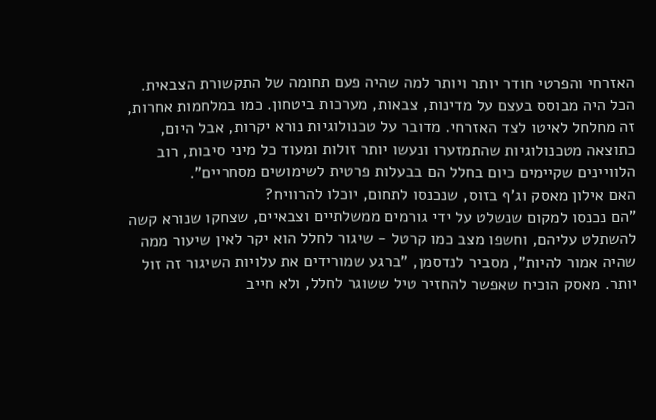האזרחי והפרטי חודר יותר ויותר למה שהיה פעם תחומה של התקשורת הצבאית. הכל היה מבוסס בעצם על מדינות, צבאות, מערכות ביטחון. כמו במלחמות אחרות, זה מחלחל לאיטו לצד האזרחי. מדובר על טכנולוגיות נורא יקרות, אבל היום, כתוצאה מטכנולוגיות שהתמזערו ונעשו יותר זולות ומעוד כל מיני סיבות, רוב הלוויינים שקיימים כיום בחלל הם בבעלות פרטית לשימושים מסחריים".
האם אילון מאסק וג'ף בזוס, שנכנסו לתחום, יוכלו להרוויח?
"הם נכנסו למקום שנשלט על ידי גורמים ממשלתיים וצבאיים, שצחקו שנורא קשה להשתלט עליהם, וחשפו מצב כמו קרטל - שיגור לחלל הוא יקר לאין שיעור ממה שהיה אמור להיות", מסביר לנדסמן, "ברגע שמורידים את עלויות השיגור זה זול יותר. מאסק הוכיח שאפשר להחזיר טיל ששוגר לחלל, ולא חייב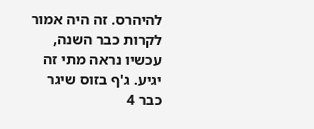להיהרס. זה היה אמור לקרות כבר השנה, עכשיו נראה מתי זה יגיע. ג'ף בזוס שיגר כבר 4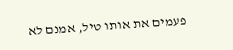פעמים את אותו טיל, אמנם לא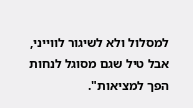למסלול ולא לשיגור לווייני, אבל טיל שגם מסוגל לנחות הפך למציאות".